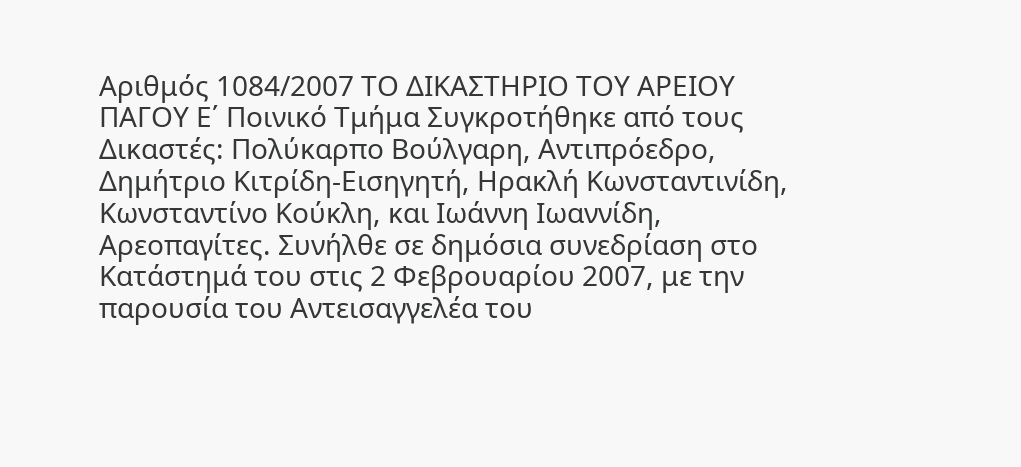Αριθμός 1084/2007 ΤΟ ΔΙΚΑΣΤΗΡΙΟ ΤΟΥ ΑΡΕΙΟΥ ΠΑΓΟΥ Ε΄ Ποινικό Τμήμα Συγκροτήθηκε από τους Δικαστές: Πολύκαρπο Βούλγαρη, Αντιπρόεδρο, Δημήτριο Κιτρίδη-Εισηγητή, Ηρακλή Κωνσταντινίδη, Κωνσταντίνο Κούκλη, και Ιωάννη Ιωαννίδη, Αρεοπαγίτες. Συνήλθε σε δημόσια συνεδρίαση στο Κατάστημά του στις 2 Φεβρουαρίου 2007, με την παρουσία του Αντεισαγγελέα του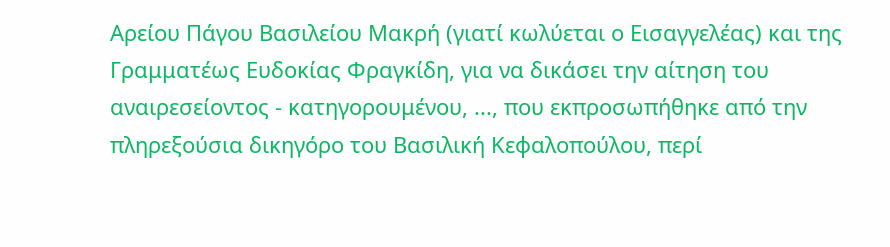Αρείου Πάγου Βασιλείου Μακρή (γιατί κωλύεται ο Εισαγγελέας) και της Γραμματέως Ευδοκίας Φραγκίδη, για να δικάσει την αίτηση του αναιρεσείοντος - κατηγορουμένου, ..., που εκπροσωπήθηκε από την πληρεξούσια δικηγόρο του Βασιλική Κεφαλοπούλου, περί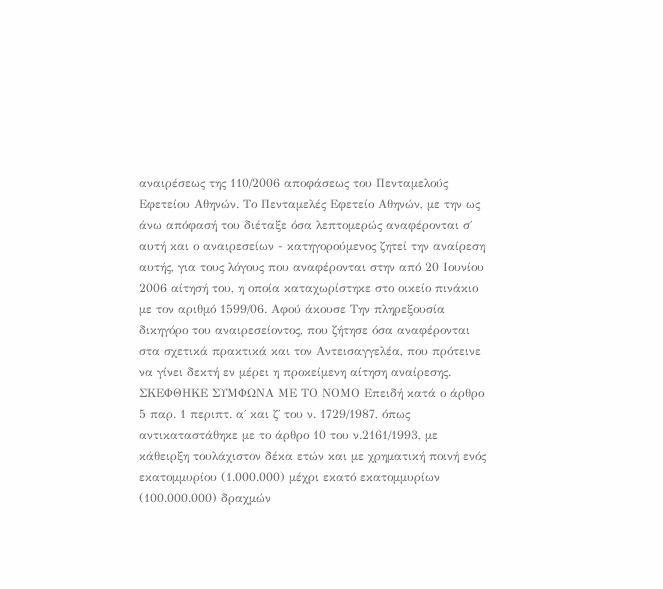αναιρέσεως της 110/2006 αποφάσεως του Πενταμελούς Εφετείου Αθηνών. Το Πενταμελές Εφετείο Αθηνών, με την ως άνω απόφασή του διέταξε όσα λεπτομερώς αναφέρονται σ΄ αυτή και ο αναιρεσείων - κατηγορούμενος ζητεί την αναίρεση αυτής, για τους λόγους που αναφέρονται στην από 20 Ιουνίου 2006 αίτησή του, η οποία καταχωρίστηκε στο οικείο πινάκιο με τον αριθμό 1599/06. Αφού άκουσε Την πληρεξουσία δικηγόρο του αναιρεσείοντος, που ζήτησε όσα αναφέρονται στα σχετικά πρακτικά και τον Αντεισαγγελέα, που πρότεινε να γίνει δεκτή εν μέρει η προκείμενη αίτηση αναίρεσης. ΣΚΕΦΘΗΚΕ ΣΥΜΦΩΝΑ ΜΕ ΤΟ ΝΟΜΟ Επειδή κατά ο άρθρο 5 παρ. 1 περιπτ. α΄ και ζ΄ του ν. 1729/1987, όπως αντικαταστάθηκε με το άρθρο 10 του ν.2161/1993, με κάθειρξη τουλάχιστον δέκα ετών και με χρηματική ποινή ενός εκατομμυρίου (1.000.000) μέχρι εκατό εκατομμυρίων (100.000.000) δραχμών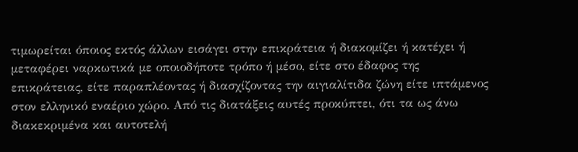τιμωρείται όποιος εκτός άλλων εισάγει στην επικράτεια ή διακομίζει ή κατέχει ή μεταφέρει ναρκωτικά με οποιοδήποτε τρόπο ή μέσο, είτε στο έδαφος της επικράτειας, είτε παραπλέοντας ή διασχίζοντας την αιγιαλίτιδα ζώνη είτε ιπτάμενος στον ελληνικό εναέριο χώρο. Από τις διατάξεις αυτές προκύπτει, ότι τα ως άνω διακεκριμένα και αυτοτελή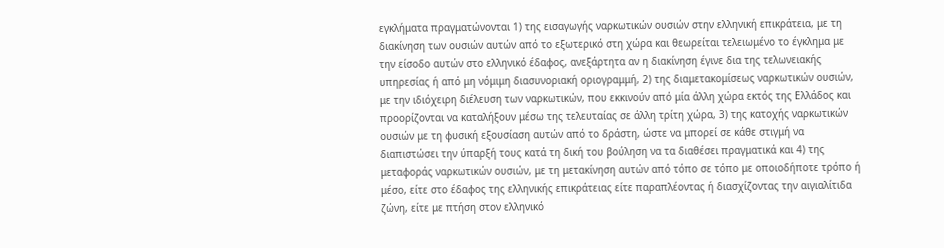εγκλήματα πραγματώνονται 1) της εισαγωγής ναρκωτικών ουσιών στην ελληνική επικράτεια, με τη διακίνηση των ουσιών αυτών από το εξωτερικό στη χώρα και θεωρείται τελειωμένο το έγκλημα με την είσοδο αυτών στο ελληνικό έδαφος, ανεξάρτητα αν η διακίνηση έγινε δια της τελωνειακής υπηρεσίας ή από μη νόμιμη διασυνοριακή οριογραμμή, 2) της διαμετακομίσεως ναρκωτικών ουσιών, με την ιδιόχειρη διέλευση των ναρκωτικών, που εκκινούν από μία άλλη χώρα εκτός της Ελλάδος και προορίζονται να καταλήξουν μέσω της τελευταίας σε άλλη τρίτη χώρα, 3) της κατοχής ναρκωτικών ουσιών με τη φυσική εξουσίαση αυτών από το δράστη, ώστε να μπορεί σε κάθε στιγμή να διαπιστώσει την ύπαρξή τους κατά τη δική του βούληση να τα διαθέσει πραγματικά και 4) της μεταφοράς ναρκωτικών ουσιών, με τη μετακίνηση αυτών από τόπο σε τόπο με οποιοδήποτε τρόπο ή μέσο, είτε στο έδαφος της ελληνικής επικράτειας είτε παραπλέοντας ή διασχίζοντας την αιγιαλίτιδα ζώνη, είτε με πτήση στον ελληνικό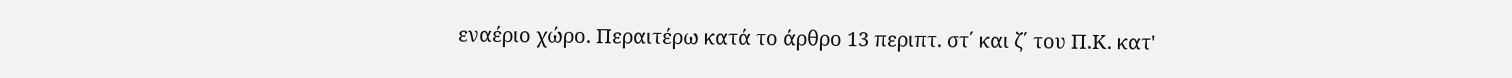εναέριο χώρο. Περαιτέρω κατά το άρθρο 13 περιπτ. στ΄ και ζ΄ του Π.Κ. κατ'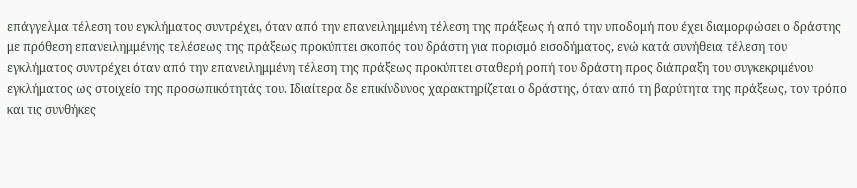επάγγελμα τέλεση του εγκλήματος συντρέχει, όταν από την επανειλημμένη τέλεση της πράξεως ή από την υποδομή που έχει διαμορφώσει ο δράστης με πρόθεση επανειλημμένης τελέσεως της πράξεως προκύπτει σκοπός του δράστη για πορισμό εισοδήματος, ενώ κατά συνήθεια τέλεση του εγκλήματος συντρέχει όταν από την επανειλημμένη τέλεση της πράξεως προκύπτει σταθερή ροπή του δράστη προς διάπραξη του συγκεκριμένου εγκλήματος ως στοιχείο της προσωπικότητάς του. Ιδιαίτερα δε επικίνδυνος χαρακτηρίζεται ο δράστης, όταν από τη βαρύτητα της πράξεως, τον τρόπο και τις συνθήκες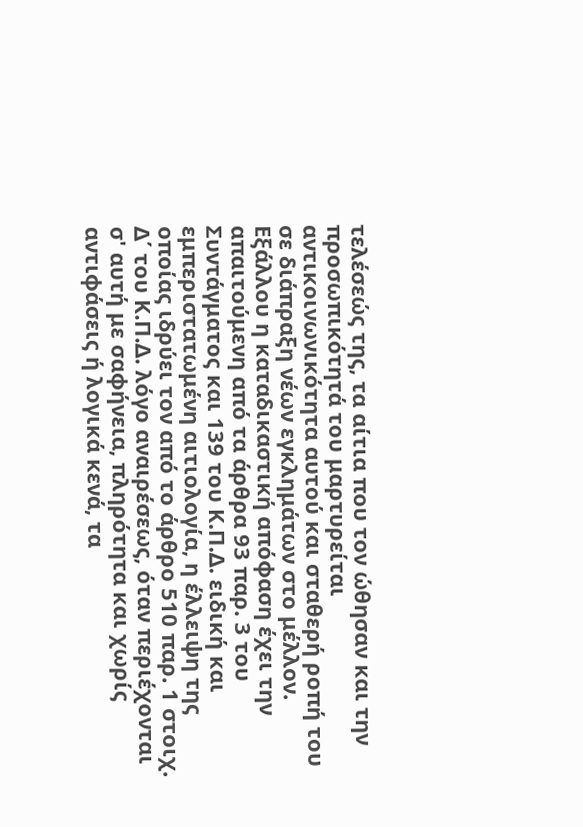τελέσεώς της, τα αίτια που τον ώθησαν και την προσωπικότητά του μαρτυρείται αντικοινωνικότητα αυτού και σταθερή ροπή του σε διάπραξη νέων εγκλημάτων στο μέλλον. Εξάλλου η καταδικαστική απόφαση έχει την απαιτούμενη από τα άρθρα 93 παρ. 3 του Συντάγματος και 139 του Κ.Π.Δ. ειδική και εμπεριστατωμένη αιτιολογία, η έλλειψη της οποίας ιδρύει τον από το άρθρο 510 παρ. 1 στοιχ. Δ΄ του Κ.Π.Δ. λόγο αναιρέσεως, όταν περιέχονται σ' αυτή με σαφήνεια, πληρότητα και χωρίς αντιφάσεις ή λογικά κενά, τα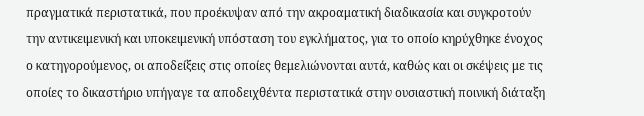πραγματικά περιστατικά, που προέκυψαν από την ακροαματική διαδικασία και συγκροτούν την αντικειμενική και υποκειμενική υπόσταση του εγκλήματος, για το οποίο κηρύχθηκε ένοχος ο κατηγορούμενος, οι αποδείξεις στις οποίες θεμελιώνονται αυτά, καθώς και οι σκέψεις με τις οποίες το δικαστήριο υπήγαγε τα αποδειχθέντα περιστατικά στην ουσιαστική ποινική διάταξη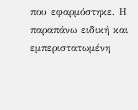που εφαρμόστηκε. Η παραπάνω ειδική και εμπεριστατωμένη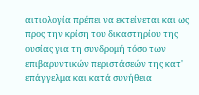αιτιολογία πρέπει να εκτείνεται και ως προς την κρίση του δικαστηρίου της ουσίας για τη συνδρομή τόσο των επιβαρυντικών περιστάσεών της κατ' επάγγελμα και κατά συνήθεια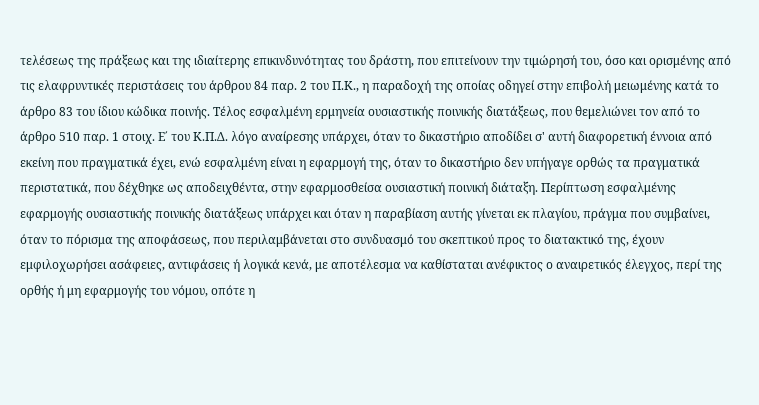τελέσεως της πράξεως και της ιδιαίτερης επικινδυνότητας του δράστη, που επιτείνουν την τιμώρησή του, όσο και ορισμένης από τις ελαφρυντικές περιστάσεις του άρθρου 84 παρ. 2 του Π.Κ., η παραδοχή της οποίας οδηγεί στην επιβολή μειωμένης κατά το άρθρο 83 του ίδιου κώδικα ποινής. Τέλος εσφαλμένη ερμηνεία ουσιαστικής ποινικής διατάξεως, που θεμελιώνει τον από το άρθρο 510 παρ. 1 στοιχ. Ε΄ του Κ.Π.Δ. λόγο αναίρεσης υπάρχει, όταν το δικαστήριο αποδίδει σ' αυτή διαφορετική έννοια από εκείνη που πραγματικά έχει, ενώ εσφαλμένη είναι η εφαρμογή της, όταν το δικαστήριο δεν υπήγαγε ορθώς τα πραγματικά περιστατικά, που δέχθηκε ως αποδειχθέντα, στην εφαρμοσθείσα ουσιαστική ποινική διάταξη. Περίπτωση εσφαλμένης εφαρμογής ουσιαστικής ποινικής διατάξεως υπάρχει και όταν η παραβίαση αυτής γίνεται εκ πλαγίου, πράγμα που συμβαίνει, όταν το πόρισμα της αποφάσεως, που περιλαμβάνεται στο συνδυασμό του σκεπτικού προς το διατακτικό της, έχουν εμφιλοχωρήσει ασάφειες, αντιφάσεις ή λογικά κενά, με αποτέλεσμα να καθίσταται ανέφικτος ο αναιρετικός έλεγχος, περί της ορθής ή μη εφαρμογής του νόμου, οπότε η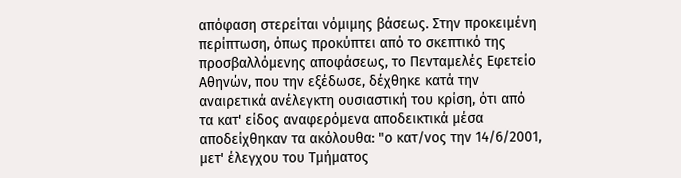απόφαση στερείται νόμιμης βάσεως. Στην προκειμένη περίπτωση, όπως προκύπτει από το σκεπτικό της προσβαλλόμενης αποφάσεως, το Πενταμελές Εφετείο Αθηνών, που την εξέδωσε, δέχθηκε κατά την αναιρετικά ανέλεγκτη ουσιαστική του κρίση, ότι από τα κατ' είδος αναφερόμενα αποδεικτικά μέσα αποδείχθηκαν τα ακόλουθα: "ο κατ/νος την 14/6/2001, μετ' έλεγχου του Τμήματος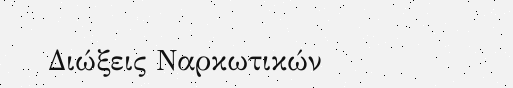Διώξεις Ναρκωτικών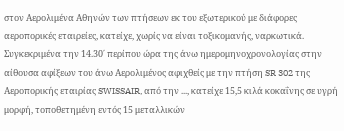στον Αερολιμένα Αθηνών των πτήσεων εκ του εξωτερικού με διάφορες αεροπορικές εταιρείες, κατείχε, χωρίς να είναι τοξικομανής, ναρκωτικά. Συγκεκριμένα την 14.30΄ περίπου ώρα της άνω ημερομηνοχρονολογίας στην αίθουσα αφίξεων του άνω Αερολιμένος αφιχθείς με την πτήση SR 302 της Αεροπορικής εταιρίας SWISSAIR, από την ..., κατείχε 15,5 κιλά κοκαΐνης σε υγρή μορφή, τοποθετημένη εντός 15 μεταλλικών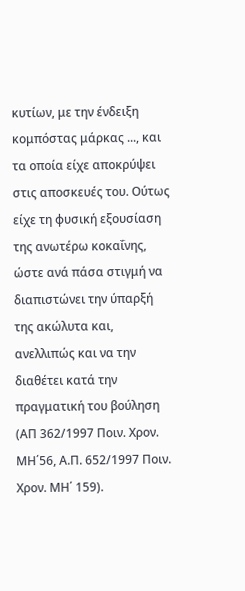κυτίων, με την ένδειξη κομπόστας μάρκας ..., και τα οποία είχε αποκρύψει στις αποσκευές του. Ούτως είχε τη φυσική εξουσίαση της ανωτέρω κοκαΐνης, ώστε ανά πάσα στιγμή να διαπιστώνει την ύπαρξή της ακώλυτα και, ανελλιπώς και να την διαθέτει κατά την πραγματική του βούληση (ΑΠ 362/1997 Ποιν. Χρον. ΜΗ΄56, Α.Π. 652/1997 Ποιν. Χρον. ΜΗ΄ 159).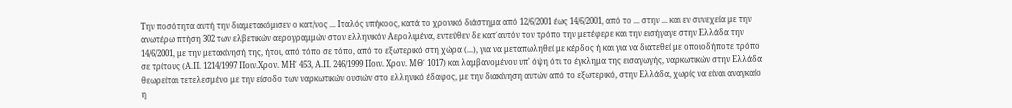Την ποσότητα αυτή την διαμετακόμισεν ο κατ/νος ... Ιταλός υπήκοος, κατά το χρονικό διάστημα από 12/6/2001 έως 14/6/2001, από το ... στην ... και εν συνεχεία με την ανωτέρω πτήση 302 των ελβετικών αερογραμμών στον ελληνικόν Αερολιμένα, εντεύθεν δε κατ΄αυτόν τον τρόπο την μετέφερε και την εισήγαγε στην Ελλάδα την 14/6/2001, με την μετακίνησή της, ήτοι, από τόπο σε τόπο, από το εξωτερικό στη χώρα (...), για να μεταπωληθεί με κέρδος ή και για να διατεθεί με οποιοδήποτε τρόπο σε τρίτους (Α.Π. 1214/1997 Ποιν.Χρον. ΜΗ΄ 453, Α.Π. 246/1999 Ποιν. Χρον. ΜΘ΄ 1017) και λαμβανομένου υπ' όψη ότι το έγκλημα της εισαγωγής, ναρκωτικών στην Ελλάδα θεωρείται τετελεσμένο με την είσοδο των ναρκωτικών ουσιών στο ελληνικό έδαφος, με την διακίνηση αυτών από το εξωτερικό, στην Ελλάδα, χωρίς να είναι αναγκαίο η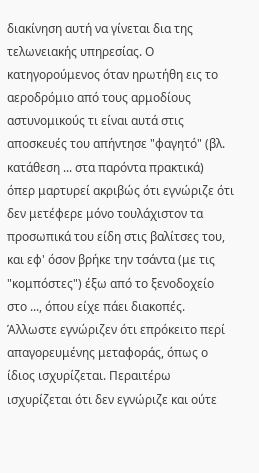διακίνηση αυτή να γίνεται δια της τελωνειακής υπηρεσίας. Ο κατηγορούμενος όταν ηρωτήθη εις το αεροδρόμιο από τους αρμοδίους αστυνομικούς τι είναι αυτά στις αποσκευές του απήντησε "φαγητό" (βλ. κατάθεση ... στα παρόντα πρακτικά) όπερ μαρτυρεί ακριβώς ότι εγνώριζε ότι δεν μετέφερε μόνο τουλάχιστον τα προσωπικά του είδη στις βαλίτσες του, και εφ' όσον βρήκε την τσάντα (με τις "κομπόστες") έξω από το ξενοδοχείο στο ..., όπου είχε πάει διακοπές. Άλλωστε εγνώριζεν ότι επρόκειτο περί απαγορευμένης μεταφοράς, όπως ο ίδιος ισχυρίζεται. Περαιτέρω ισχυρίζεται ότι δεν εγνώριζε και ούτε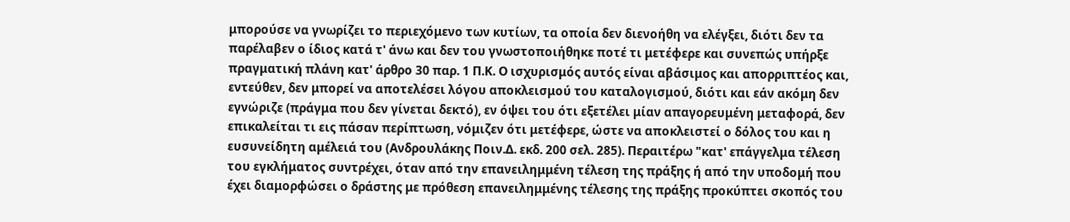μπορούσε να γνωρίζει το περιεχόμενο των κυτίων, τα οποία δεν διενοήθη να ελέγξει, διότι δεν τα παρέλαβεν ο ίδιος κατά τ' άνω και δεν του γνωστοποιήθηκε ποτέ τι μετέφερε και συνεπώς υπήρξε πραγματική πλάνη κατ' άρθρο 30 παρ. 1 Π.Κ. Ο ισχυρισμός αυτός είναι αβάσιμος και απορριπτέος και, εντεύθεν, δεν μπορεί να αποτελέσει λόγου αποκλεισμού του καταλογισμού, διότι και εάν ακόμη δεν εγνώριζε (πράγμα που δεν γίνεται δεκτό), εν όψει του ότι εξετέλει μίαν απαγορευμένη μεταφορά, δεν επικαλείται τι εις πάσαν περίπτωση, νόμιζεν ότι μετέφερε, ώστε να αποκλειστεί ο δόλος του και η ευσυνείδητη αμέλειά του (Ανδρουλάκης Ποιν.Δ. εκδ. 200 σελ. 285). Περαιτέρω "κατ' επάγγελμα τέλεση του εγκλήματος συντρέχει, όταν από την επανειλημμένη τέλεση της πράξης ή από την υποδομή που έχει διαμορφώσει ο δράστης με πρόθεση επανειλημμένης τέλεσης της πράξης προκύπτει σκοπός του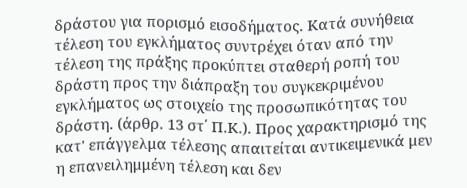δράστου για πορισμό εισοδήματος. Κατά συνήθεια τέλεση του εγκλήματος συντρέχει όταν από την τέλεση της πράξης προκύπτει σταθερή ροπή του δράστη προς την διάπραξη του συγκεκριμένου εγκλήματος ως στοιχείο της προσωπικότητας του δράστη. (άρθρ. 13 στ΄ Π.Κ.). Προς χαρακτηρισμό της κατ' επάγγελμα τέλεσης απαιτείται αντικειμενικά μεν η επανειλημμένη τέλεση και δεν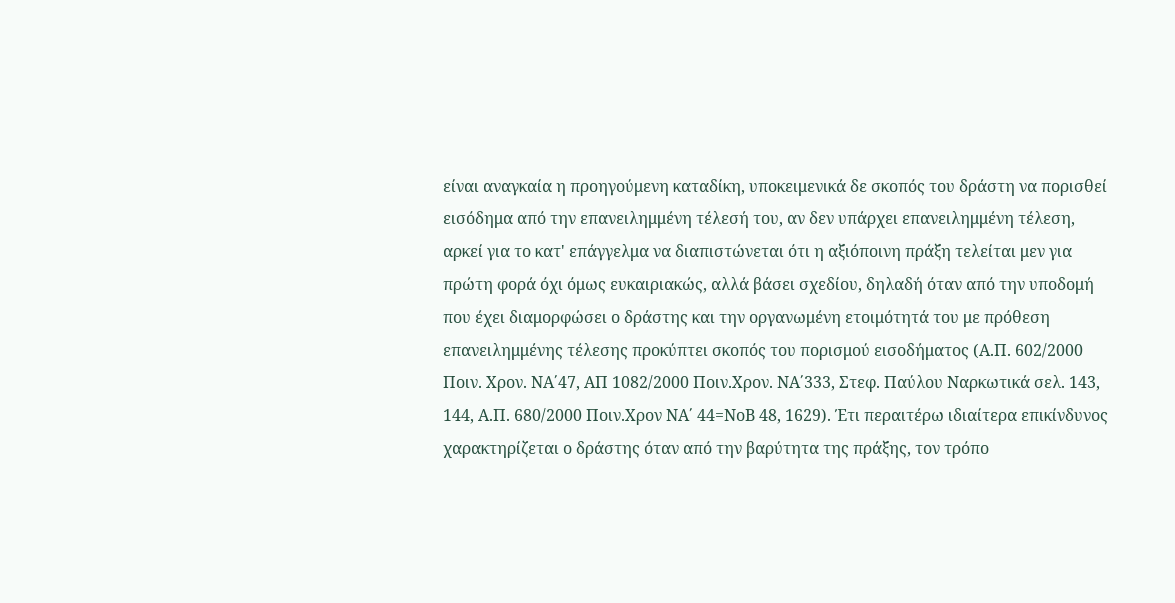είναι αναγκαία η προηγούμενη καταδίκη, υποκειμενικά δε σκοπός του δράστη να πορισθεί εισόδημα από την επανειλημμένη τέλεσή του, αν δεν υπάρχει επανειλημμένη τέλεση, αρκεί για το κατ' επάγγελμα να διαπιστώνεται ότι η αξιόποινη πράξη τελείται μεν για πρώτη φορά όχι όμως ευκαιριακώς, αλλά βάσει σχεδίου, δηλαδή όταν από την υποδομή που έχει διαμορφώσει ο δράστης και την οργανωμένη ετοιμότητά του με πρόθεση επανειλημμένης τέλεσης προκύπτει σκοπός του πορισμού εισοδήματος (Α.Π. 602/2000 Ποιν. Χρον. ΝΑ΄47, ΑΠ 1082/2000 Ποιν.Χρον. ΝΑ΄333, Στεφ. Παύλου Ναρκωτικά σελ. 143, 144, Α.Π. 680/2000 Ποιν.Χρον ΝΑ΄ 44=ΝοΒ 48, 1629). Έτι περαιτέρω ιδιαίτερα επικίνδυνος χαρακτηρίζεται ο δράστης όταν από την βαρύτητα της πράξης, τον τρόπο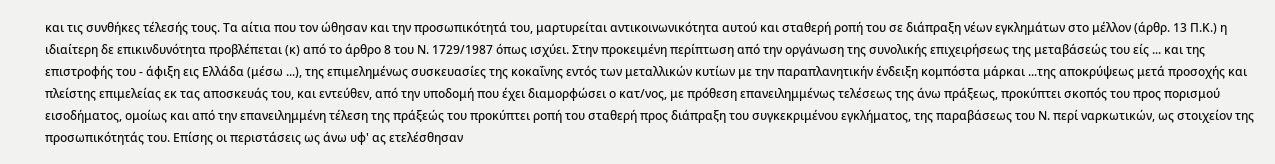και τις συνθήκες τέλεσής τους. Τα αίτια που τον ώθησαν και την προσωπικότητά του, μαρτυρείται αντικοινωνικότητα αυτού και σταθερή ροπή του σε διάπραξη νέων εγκλημάτων στο μέλλον (άρθρ. 13 Π.Κ.) η ιδιαίτερη δε επικινδυνότητα προβλέπεται (κ) από το άρθρο 8 του Ν. 1729/1987 όπως ισχύει. Στην προκειμένη περίπτωση από την οργάνωση της συνολικής επιχειρήσεως της μεταβάσεώς του είς ... και της επιστροφής του - άφιξη εις Ελλάδα (μέσω ...), της επιμελημένως συσκευασίες της κοκαΐνης εντός των μεταλλικών κυτίων με την παραπλανητικήν ένδειξη κομπόστα μάρκαι ...της αποκρύψεως μετά προσοχής και πλείστης επιμελείας εκ τας αποσκευάς του, και εντεύθεν, από την υποδομή που έχει διαμορφώσει ο κατ/νος, με πρόθεση επανειλημμένως τελέσεως της άνω πράξεως, προκύπτει σκοπός του προς πορισμού εισοδήματος, ομοίως και από την επανειλημμένη τέλεση της πράξεώς του προκύπτει ροπή του σταθερή προς διάπραξη του συγκεκριμένου εγκλήματος, της παραβάσεως του Ν. περί ναρκωτικών, ως στοιχείον της προσωπικότητάς του. Επίσης οι περιστάσεις ως άνω υφ' ας ετελέσθησαν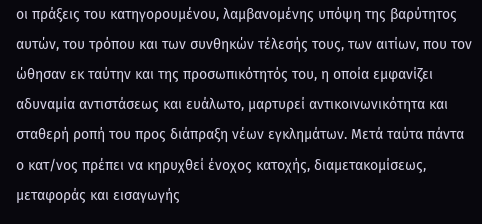οι πράξεις του κατηγορουμένου, λαμβανομένης υπόψη της βαρύτητος αυτών, του τρόπου και των συνθηκών τέλεσής τους, των αιτίων, που τον ώθησαν εκ ταύτην και της προσωπικότητός του, η οποία εμφανίζει αδυναμία αντιστάσεως και ευάλωτο, μαρτυρεί αντικοινωνικότητα και σταθερή ροπή του προς διάπραξη νέων εγκλημάτων. Μετά ταύτα πάντα ο κατ/νος πρέπει να κηρυχθεί ένοχος κατοχής, διαμετακομίσεως, μεταφοράς και εισαγωγής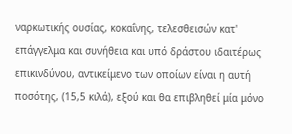ναρκωτικής ουσίας, κοκαΐνης, τελεσθεισών κατ' επάγγελμα και συνήθεια και υπό δράστου ιδαιτέρως επικινδύνου, αντικείμενο των οποίων είναι η αυτή ποσότης, (15,5 κιλά), εξού και θα επιβληθεί μία μόνο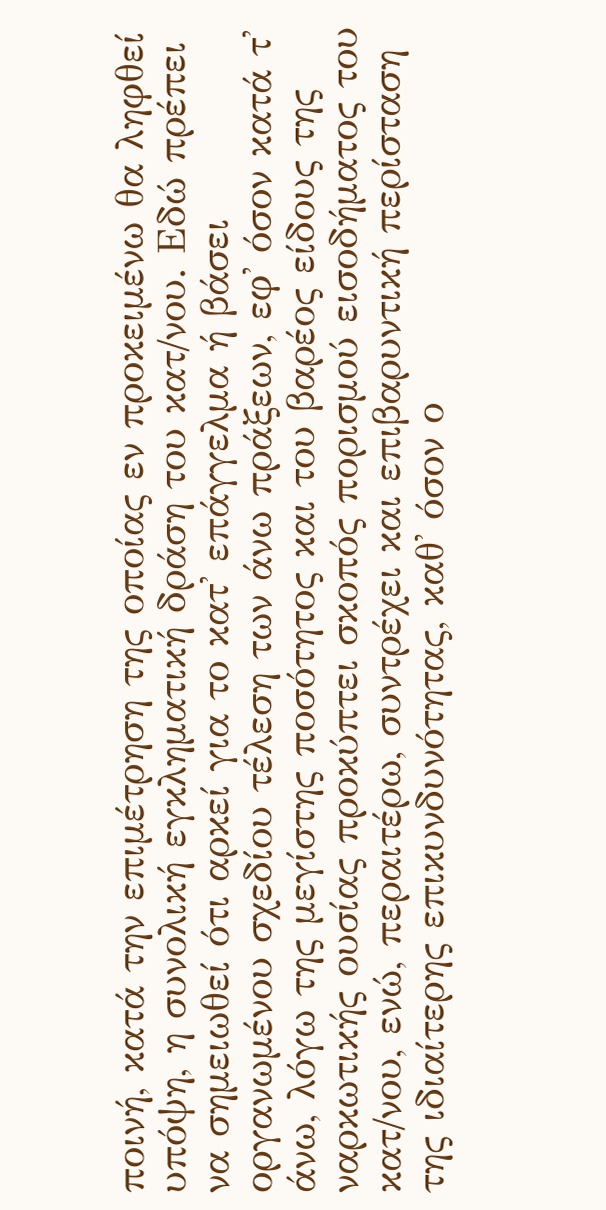ποινή, κατά την επιμέτρηση της οποίας εν προκειμένω θα ληφθεί υπόψη, η συνολική εγκληματική δράση του κατ/νου. Εδώ πρέπει να σημειωθεί ότι αρκεί για το κατ' επάγγελμα ή βάσει οργανωμένου σχεδίου τέλεση των άνω πράξεων, εφ' όσον κατά τ' άνω, λόγω της μεγίστης ποσότητος και του βαρέος είδους της ναρκωτικής ουσίας προκύπτει σκοπός πορισμού εισοδήματος του κατ/νου, ενώ, περαιτέρω, συντρέχει και επιβαρυντική περίσταση της ιδιαίτερης επικυνδυνότητας, καθ' όσον ο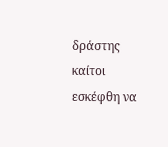δράστης καίτοι εσκέφθη να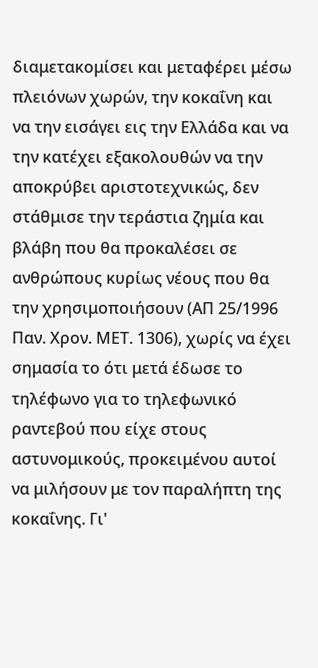διαμετακομίσει και μεταφέρει μέσω πλειόνων χωρών, την κοκαΐνη και να την εισάγει εις την Ελλάδα και να την κατέχει εξακολουθών να την αποκρύβει αριστοτεχνικώς, δεν στάθμισε την τεράστια ζημία και βλάβη που θα προκαλέσει σε ανθρώπους κυρίως νέους που θα την χρησιμοποιήσουν (ΑΠ 25/1996 Παν. Χρον. ΜΕΤ. 1306), χωρίς να έχει σημασία το ότι μετά έδωσε το τηλέφωνο για το τηλεφωνικό ραντεβού που είχε στους αστυνομικούς, προκειμένου αυτοί να μιλήσουν με τον παραλήπτη της κοκαΐνης. Γι'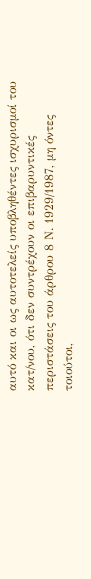αυτό και οι ως αυτοτελείς υποβληθέντες ισχυρισμοί του κατ/νου, ότι δεν συντρέχουν οι επιβαρυντικές περιστάσεις του άρθρου 8 Ν. 1929/1987, μη όντες τοιούτοι,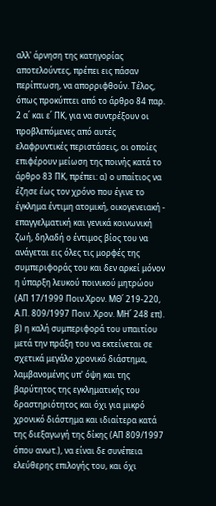αλλ' άρνηση της κατηγορίας αποτελούντες, πρέπει εις πάσαν περίπτωση, να απορριφθούν. Τέλος, όπως προκύπτει από το άρθρο 84 παρ. 2 α΄ και ε΄ ΠΚ, για να συντρέξουν οι προβλεπόμενες από αυτές ελαφρυντικές περιστάσεις, οι οποίες επιφέρουν μείωση της ποινής κατά το άρθρο 83 ΠΚ, πρέπει: α) ο υπαίτιος να έζησε έως τον χρόνο που έγινε το έγκλημα έντιμη ατομική, οικογενειακή - επαγγελματική και γενικά κοινωνική ζωή, δηλαδή ο έντιμος βίος του να ανάγεται εις όλες τις μορφές της συμπεριφοράς του και δεν αρκεί μόνον η ύπαρξη λευκού ποινικού μητρώου (ΑΠ 17/1999 Ποιν.Χρον. ΜΘ΄ 219-220, Α.Π. 809/1997 Ποιν. Χρον. ΜΗ΄ 248 επ). β) η καλή συμπεριφορά του υπαιτίου μετά την πράξη του να εκτείνεται σε σχετικά μεγάλο χρονικό διάστημα, λαμβανομένης υπ' όψη και της βαρύτητος της εγκληματικής του δραστηριότητος και όχι για μικρό χρονικό διάστημα και ιδιαίτερα κατά της διεξαγωγή της δίκης (ΑΠ 809/1997 όπου ανωτ.), να είναι δε συνέπεια ελεύθερης επιλογής του, και όχι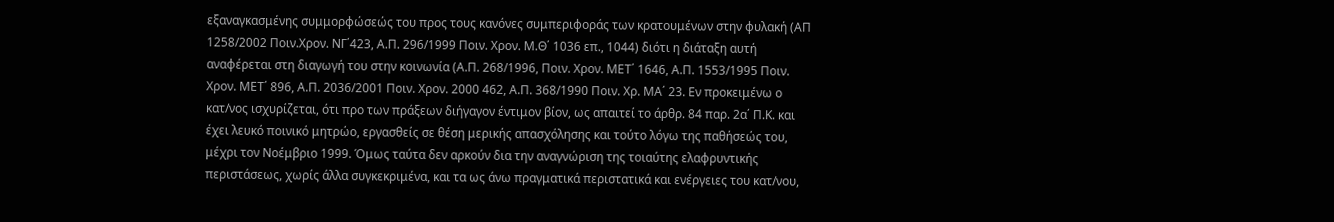εξαναγκασμένης συμμορφώσεώς του προς τους κανόνες συμπεριφοράς των κρατουμένων στην φυλακή (ΑΠ 1258/2002 Ποιν.Χρον. ΝΓ΄423, Α.Π. 296/1999 Ποιν. Χρον. Μ.Θ΄ 1036 επ., 1044) διότι η διάταξη αυτή αναφέρεται στη διαγωγή του στην κοινωνία (Α.Π. 268/1996, Ποιν. Χρον. ΜΕΤ΄ 1646, Α.Π. 1553/1995 Ποιν. Χρον. ΜΕΤ΄ 896, Α.Π. 2036/2001 Ποιν. Χρον. 2000 462, Α.Π. 368/1990 Ποιν. Χρ. ΜΑ΄ 23. Εν προκειμένω ο κατ/νος ισχυρίζεται, ότι προ των πράξεων διήγαγον έντιμον βίον, ως απαιτεί το άρθρ. 84 παρ. 2α΄ Π.Κ. και έχει λευκό ποινικό μητρώο, εργασθείς σε θέση μερικής απασχόλησης και τούτο λόγω της παθήσεώς του, μέχρι τον Νοέμβριο 1999. Όμως ταύτα δεν αρκούν δια την αναγνώριση της τοιαύτης ελαφρυντικής περιστάσεως, χωρίς άλλα συγκεκριμένα, και τα ως άνω πραγματικά περιστατικά και ενέργειες του κατ/νου,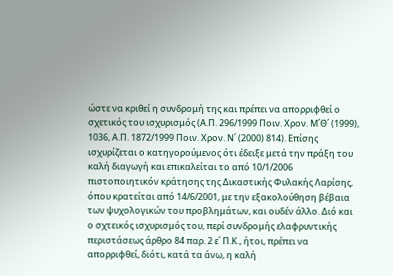ώστε να κριθεί η συνδρομή της και πρέπει να απορριφθεί ο σχετικός του ισχυρισμός (Α.Π. 296/1999 Ποιν. Χρον. Μ΄Θ΄ (1999), 1036, Α.Π. 1872/1999 Ποιν. Χρον. Ν΄ (2000) 814). Επίσης ισχυρίζεται ο κατηγορούμενος ότι έδειξε μετά την πράξη του καλή διαγωγή και επικαλείται το από 10/1/2006 πιστοποιητικόν κράτησης της Δικαστικής Φυλακής Λαρίσης, όπου κρατείται από 14/6/2001, με την εξακολούθηση βέβαια των ψυχολογικών του προβλημάτων, και ουδέν άλλο. Διό και ο σχτεικός ισχυρισμός του, περί συνδρομής ελαφρυντικής περιστάσεως άρθρο 84 παρ. 2 ε΄ Π.Κ., ήτοι, πρέπει να απορριφθεί, διότι, κατά τα άνω, η καλή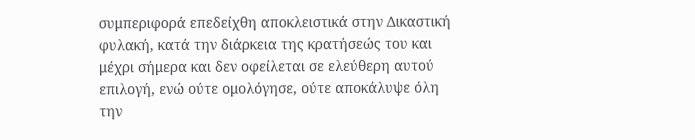συμπεριφορά επεδείχθη αποκλειστικά στην Δικαστική φυλακή, κατά την διάρκεια της κρατήσεώς του και μέχρι σήμερα και δεν οφείλεται σε ελεύθερη αυτού επιλογή, ενώ ούτε ομολόγησε, ούτε αποκάλυψε όλη την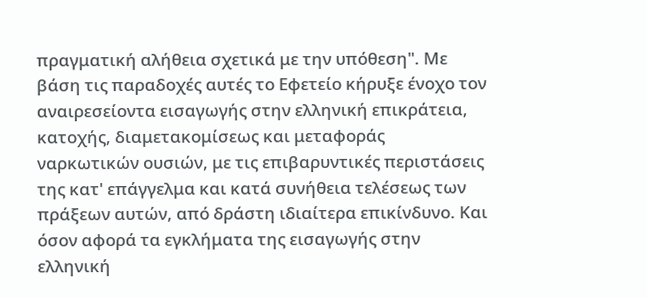πραγματική αλήθεια σχετικά με την υπόθεση". Με βάση τις παραδοχές αυτές το Εφετείο κήρυξε ένοχο τον αναιρεσείοντα εισαγωγής στην ελληνική επικράτεια, κατοχής, διαμετακομίσεως και μεταφοράς ναρκωτικών ουσιών, με τις επιβαρυντικές περιστάσεις της κατ' επάγγελμα και κατά συνήθεια τελέσεως των πράξεων αυτών, από δράστη ιδιαίτερα επικίνδυνο. Και όσον αφορά τα εγκλήματα της εισαγωγής στην ελληνική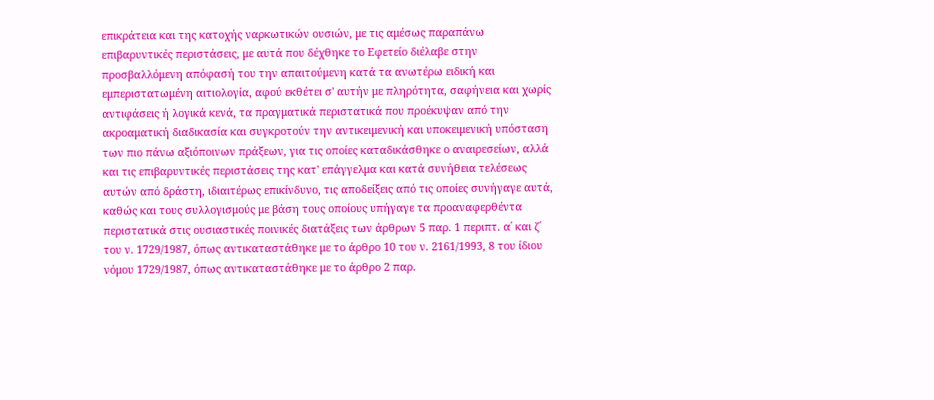επικράτεια και της κατοχής ναρκωτικών ουσιών, με τις αμέσως παραπάνω επιβαρυντικές περιστάσεις, με αυτά που δέχθηκε το Εφετείο διέλαβε στην προσβαλλόμενη απόφασή του την απαιτούμενη κατά τα ανωτέρω ειδική και εμπεριστατωμένη αιτιολογία, αφού εκθέτει σ' αυτήν με πληρότητα, σαφήνεια και χωρίς αντιφάσεις ή λογικά κενά, τα πραγματικά περιστατικά που προέκυψαν από την ακροαματική διαδικασία και συγκροτούν την αντικειμενική και υποκειμενική υπόσταση των πιο πάνω αξιόποινων πράξεων, για τις οποίες καταδικάσθηκε ο αναιρεσείων, αλλά και τις επιβαρυντικές περιστάσεις της κατ' επάγγελμα και κατά συνήθεια τελέσεως αυτών από δράστη, ιδιαιτέρως επικίνδυνο, τις αποδείξεις από τις οποίες συνήγαγε αυτά, καθώς και τους συλλογισμούς με βάση τους οποίους υπήγαγε τα προαναφερθέντα περιστατικά στις ουσιαστικές ποινικές διατάξεις των άρθρων 5 παρ. 1 περιπτ. α΄ και ζ΄ του ν. 1729/1987, όπως αντικαταστάθηκε με το άρθρο 10 του ν. 2161/1993, 8 του ίδιου νόμου 1729/1987, όπως αντικαταστάθηκε με το άρθρο 2 παρ.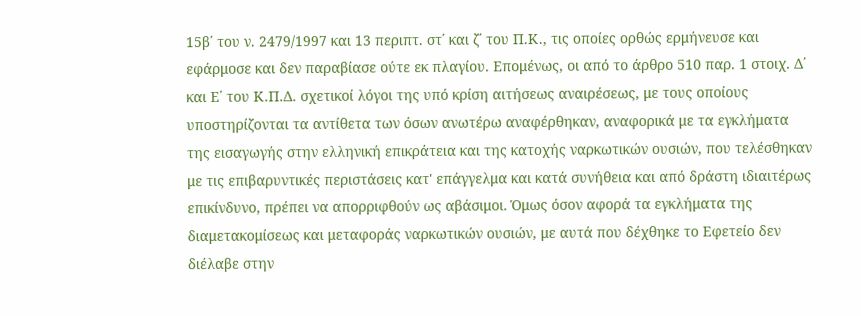15β΄ του ν. 2479/1997 και 13 περιπτ. στ΄ και ζ΄ του Π.Κ., τις οποίες ορθώς ερμήνευσε και εφάρμοσε και δεν παραβίασε ούτε εκ πλαγίου. Επομένως, οι από το άρθρο 510 παρ. 1 στοιχ. Δ΄ και Ε΄ του Κ.Π.Δ. σχετικοί λόγοι της υπό κρίση αιτήσεως αναιρέσεως, με τους οποίους υποστηρίζονται τα αντίθετα των όσων ανωτέρω αναφέρθηκαν, αναφορικά με τα εγκλήματα της εισαγωγής στην ελληνική επικράτεια και της κατοχής ναρκωτικών ουσιών, που τελέσθηκαν με τις επιβαρυντικές περιστάσεις κατ' επάγγελμα και κατά συνήθεια και από δράστη ιδιαιτέρως επικίνδυνο, πρέπει να απορριφθούν ως αβάσιμοι. Όμως όσον αφορά τα εγκλήματα της διαμετακομίσεως και μεταφοράς ναρκωτικών ουσιών, με αυτά που δέχθηκε το Εφετείο δεν διέλαβε στην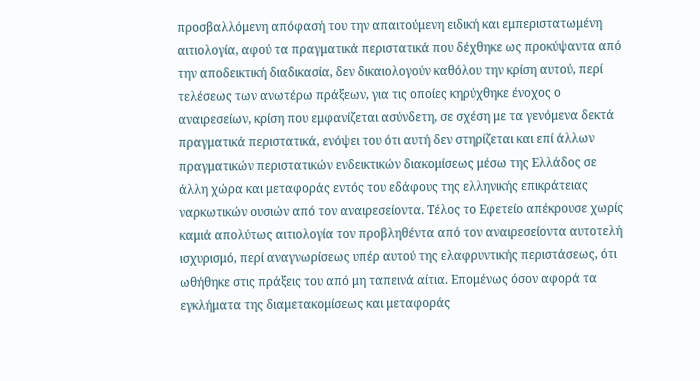προσβαλλόμενη απόφασή του την απαιτούμενη ειδική και εμπεριστατωμένη αιτιολογία, αφού τα πραγματικά περιστατικά που δέχθηκε ως προκύψαντα από την αποδεικτική διαδικασία, δεν δικαιολογούν καθόλου την κρίση αυτού, περί τελέσεως των ανωτέρω πράξεων, για τις οποίες κηρύχθηκε ένοχος ο αναιρεσείων, κρίση που εμφανίζεται ασύνδετη, σε σχέση με τα γενόμενα δεκτά πραγματικά περιστατικά, ενόψει του ότι αυτή δεν στηρίζεται και επί άλλων πραγματικών περιστατικών ενδεικτικών διακομίσεως μέσω της Ελλάδος σε άλλη χώρα και μεταφοράς εντός του εδάφους της ελληνικής επικράτειας ναρκωτικών ουσιών από τον αναιρεσείοντα. Τέλος το Εφετείο απέκρουσε χωρίς καμιά απολύτως αιτιολογία τον προβληθέντα από τον αναιρεσείοντα αυτοτελή ισχυρισμό, περί αναγνωρίσεως υπέρ αυτού της ελαφρυντικής περιστάσεως, ότι ωθήθηκε στις πράξεις του από μη ταπεινά αίτια. Επομένως όσον αφορά τα εγκλήματα της διαμετακομίσεως και μεταφοράς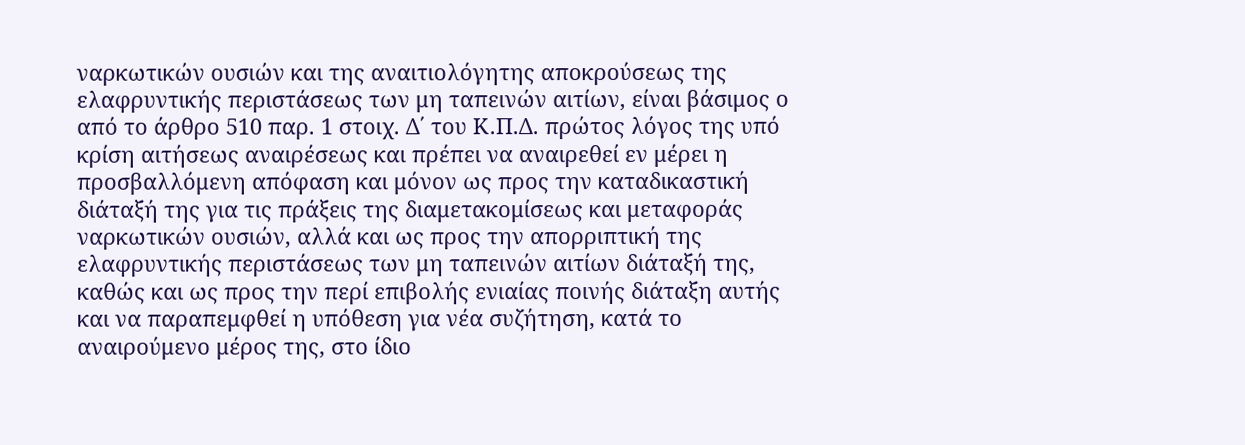ναρκωτικών ουσιών και της αναιτιολόγητης αποκρούσεως της ελαφρυντικής περιστάσεως των μη ταπεινών αιτίων, είναι βάσιμος ο από το άρθρο 510 παρ. 1 στοιχ. Δ΄ του Κ.Π.Δ. πρώτος λόγος της υπό κρίση αιτήσεως αναιρέσεως και πρέπει να αναιρεθεί εν μέρει η προσβαλλόμενη απόφαση και μόνον ως προς την καταδικαστική διάταξή της για τις πράξεις της διαμετακομίσεως και μεταφοράς ναρκωτικών ουσιών, αλλά και ως προς την απορριπτική της ελαφρυντικής περιστάσεως των μη ταπεινών αιτίων διάταξή της, καθώς και ως προς την περί επιβολής ενιαίας ποινής διάταξη αυτής και να παραπεμφθεί η υπόθεση για νέα συζήτηση, κατά το αναιρούμενο μέρος της, στο ίδιο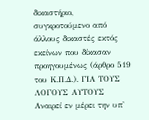δικαστήριο, συγκροτούμενο από άλλους δικαστές εκτός εκείνων που δίκασαν προηγουμένως (άρθρο 519 του Κ.Π.Δ.). ΓΙΑ ΤΟΥΣ ΛΟΓΟΥΣ ΑΥΤΟΥΣ Αναιρεί εν μέρει την υπ'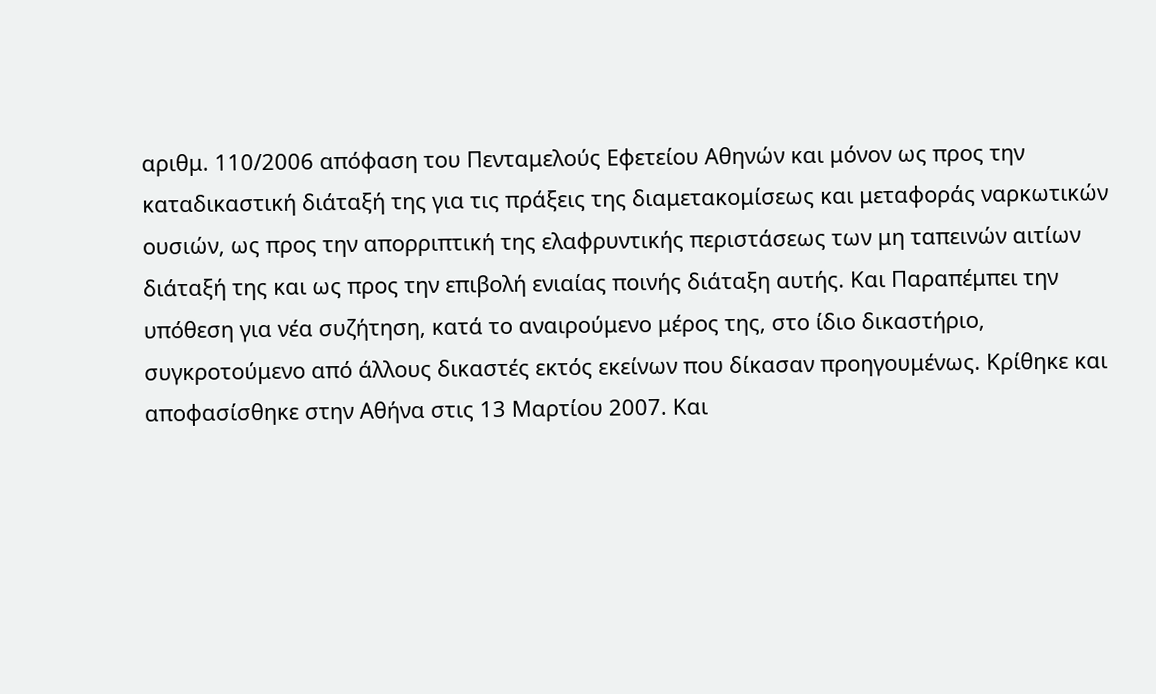αριθμ. 110/2006 απόφαση του Πενταμελούς Εφετείου Αθηνών και μόνον ως προς την καταδικαστική διάταξή της για τις πράξεις της διαμετακομίσεως και μεταφοράς ναρκωτικών ουσιών, ως προς την απορριπτική της ελαφρυντικής περιστάσεως των μη ταπεινών αιτίων διάταξή της και ως προς την επιβολή ενιαίας ποινής διάταξη αυτής. Και Παραπέμπει την υπόθεση για νέα συζήτηση, κατά το αναιρούμενο μέρος της, στο ίδιο δικαστήριο, συγκροτούμενο από άλλους δικαστές εκτός εκείνων που δίκασαν προηγουμένως. Κρίθηκε και αποφασίσθηκε στην Αθήνα στις 13 Μαρτίου 2007. Και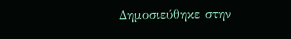Δημοσιεύθηκε στην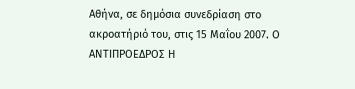Αθήνα, σε δημόσια συνεδρίαση στο ακροατήριό του, στις 15 Μαΐου 2007. Ο ΑΝΤΙΠΡΟΕΔΡΟΣ Η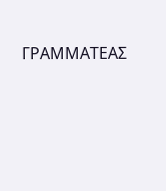ΓΡΑΜΜΑΤΕΑΣ